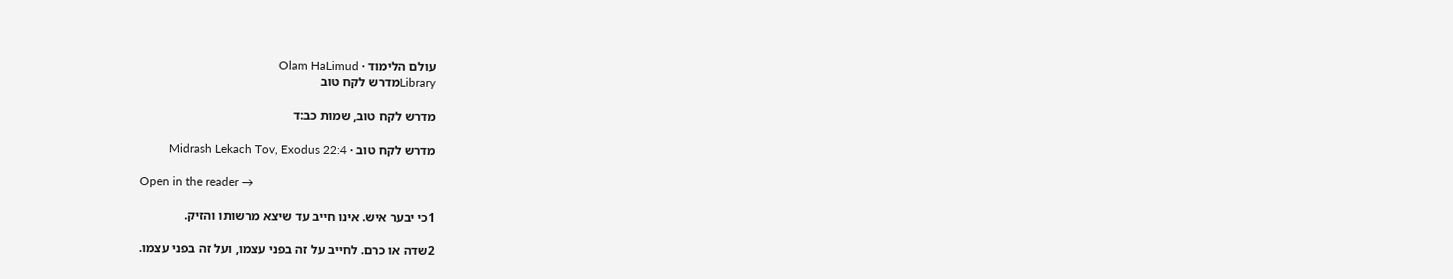עולם הלימוד · Olam HaLimud
Libraryמדרש לקח טוב

מדרש לקח טוב, שמות כב:ד

מדרש לקח טוב · Midrash Lekach Tov, Exodus 22:4

Open in the reader →

1כי יבער איש. אינו חייב עד שיצא מרשותו והזיק.

2שדה או כרם. לחייב על זה בפני עצמו, ועל זה בפני עצמו.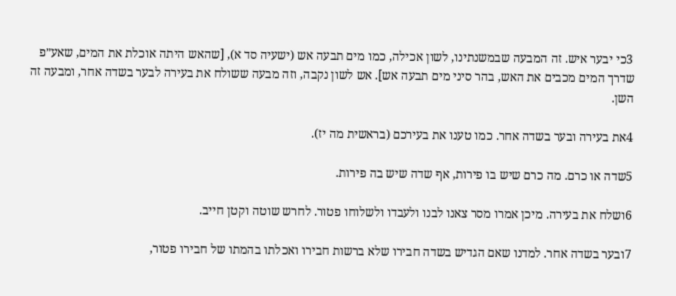3כי יבער איש. זה המבעה שבמשנתינו, לשון אכילה, כמו מים תבעה אש (ישעיה סד א), [שהאש היתה אוכלת את המים, שאע״פ שדרך המים מכבים את האש, בהר סיני מים תבעה אש]. אש לשון נקבה, וזה מבעה ששולח את בעירה לבער בשדה אחר, ומבעה זה השן.

4את בעירה ובער בשדה אחר. כמו טענו את בעירכם (בראשית מה יז).

5שדה או כרם. מה כרם שיש בו פירות, אף שדה שיש בה פירות.

6ושלח את בעירה. מיכן אמרו מסר צאנו לבנו ולעבדו ולשלוחו פטור. לחרש שוטה וקטן חייב.

7ובער בשדה אחר. למדנו שאם הגדיש בשדה חבירו שלא ברשות חבירו ואכלתו בהמתו של חבירו פטור,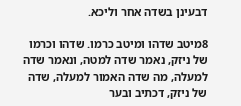דבעינן בשדה אחר וליכא.

8מיטב שדהו ומיטב כרמו. שדהו וכרמו של ניזק, נאמר שדה למטה, ונאמר שדה למעלה, מה שדה האמור למעלה, שדה של ניזק, דכתיב ובער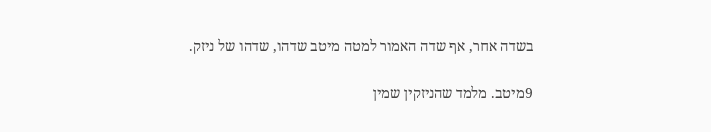בשדה אחר, אף שדה האמור למטה מיטב שדהו, שדהו של ניזק.

9מיטב. מלמד שהניזקין שמין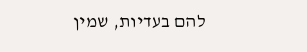להם בעדיות, שמין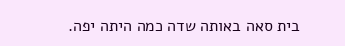בית סאה באותה שדה כמה היתה יפה.